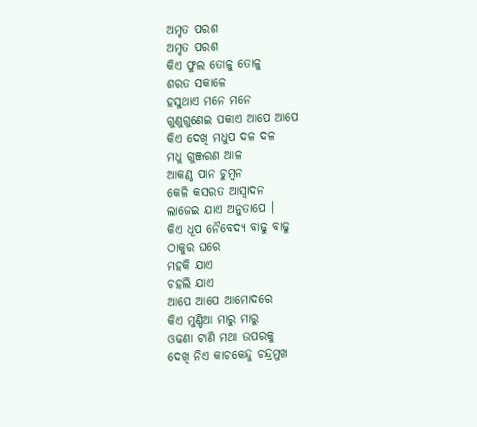ଅମୃତ ପରଶ
ଅମୃତ ପରଶ
କିଏ ଫୁଲ ତୋଳୁ ତୋଳୁ
ଶରତ ସକାଳେ
ହସୁଥାଏ ମନେ ମନେ
ଗୁଣୁଗୁଣେଇ ପକାଏ ଆପେ ଆପେ
କିଏ ଦେଖି ମଧୁପ ଦଳ ଦଳ
ମଧୁ ଗୁଞ୍ଜରଣ ଆଳ
ଆକଣ୍ଠ ପାନ ଚୁମ୍ବନ
କେଳି କସରତ ଆସ୍ଵାଦନ
ଲାଜେଇ ଯାଏ ଅନୁତାପେ ।
କିଏ ଧୂପ ନୈବେଦ୍ୟ ବାଢୁ ବାଢୁ
ଠାକୁର ଘରେ
ମହକି ଯାଏ
ଚହଲି ଯାଏ
ଆପେ ଆପେ ଆମୋଦରେ
କିଏ ମୁଣ୍ଡିଆ ମାରୁ ମାରୁ
ଓଢଣା ଟାଣି ମଥା ଉପରକୁ
ଦେଖି ନିଏ କାଚକେନ୍ଦୁ ଚନ୍ଦ୍ରମୁଖ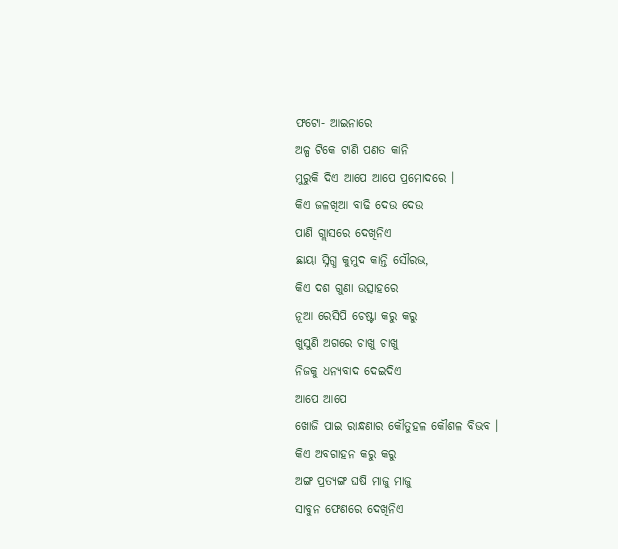ଫଟୋ- ଆଇନାରେ
ଅଳ୍ପ ଟିକେ ଟାଣି ପଣତ କାନି
ମୁରୁକି ଦିଏ ଆପେ ଆପେ ପ୍ରମୋଦରେ ।
କିଏ ଜଳଖିଆ ବାଢି ଦେଉ ଦେଉ
ପାଣି ଗ୍ଲାସରେ ଦେଖିନିଏ
ଛାୟା ସ୍ନିଗ୍ଧ କୁମୁଦ କାନ୍ତି ସୌରଭ,
କିଏ ଦଶ ଗୁଣା ଉତ୍ସାହରେ
ନୂଆ ରେସିପି ଚେଷ୍ଟା କରୁ କରୁ
ଖୁସୁଣି ଅଗରେ ଚାଖୁ ଚାଖୁ
ନିଜକୁ ଧନ୍ୟବାଦ ଦେଇଦିଏ
ଆପେ ଆପେ
ଖୋଜି ପାଇ ରାନ୍ଧଣାର କୌତୁହଳ କୌଶଳ ବିଭବ ।
କିଏ ଅବଗାହନ କରୁ କରୁ
ଅଙ୍ଗ ପ୍ରତ୍ୟଙ୍ଗ ଘଷି ମାଜୁ ମାଜୁ
ସାବୁନ ଫେଣରେ ଦେଖିନିଏ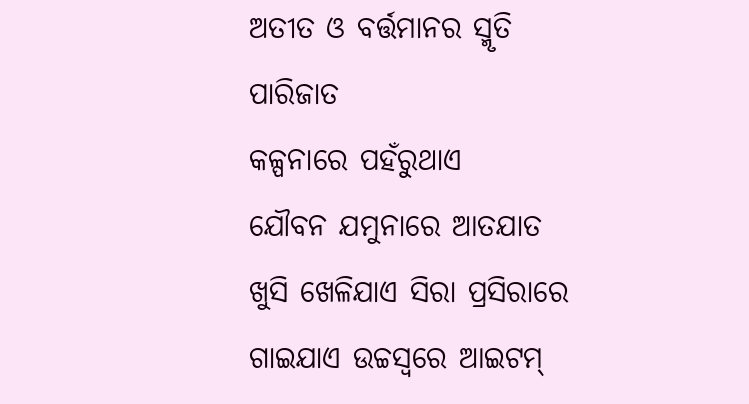ଅତୀତ ଓ ବର୍ତ୍ତମାନର ସ୍ମୃତି ପାରିଜାତ
କଳ୍ପନାରେ ପହଁରୁଥାଏ
ଯୌବନ ଯମୁନାରେ ଆତଯାତ
ଖୁସି ଖେଳିଯାଏ ସିରା ପ୍ରସିରାରେ
ଗାଇଯାଏ ଉଚ୍ଚସ୍ୱରେ ଆଇଟମ୍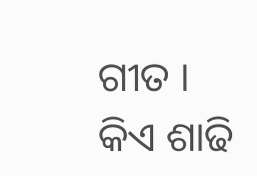ଗୀତ ।
କିଏ ଶାଢି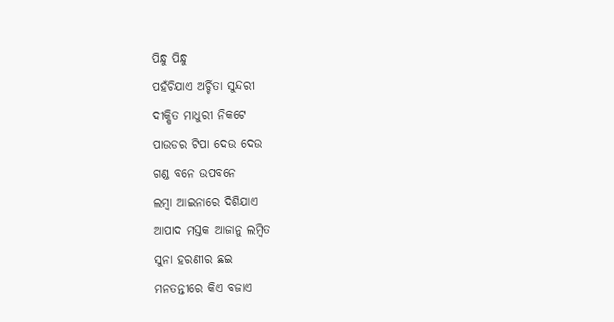ପିନ୍ଧୁ ପିନ୍ଧୁ
ପହଁଚିଯାଏ ଅର୍ଚ୍ଚିତା ସୁନ୍ଦରୀ
ଦୀକ୍ଷିତ ମାଧୁରୀ ନିକଟେ
ପାଉଡର ଟିପା ଦେଉ ଦେଉ
ଗଣ୍ଡ ବନେ ଉପବନେ
ଲମ୍ବା ଆଇନାରେ ଦିଶିଯାଏ
ଆପାଦ ମସ୍ତକ ଆଜାନୁ ଲମ୍ବିତ
ସୁନା ହରଣୀର ଛଇ
ମନତନ୍ତୀରେ କିଏ ବଜାଏ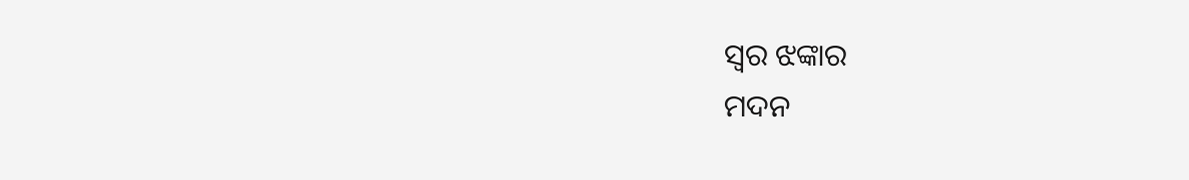ସ୍ଵର ଝଙ୍କାର
ମଦନ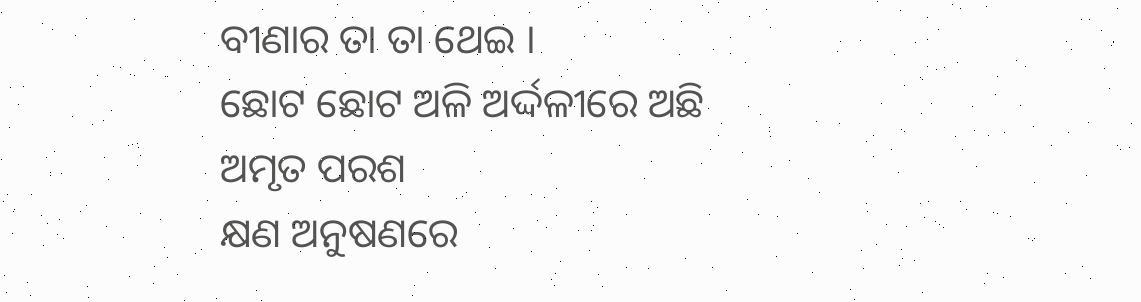ବୀଣାର ତା ତା ଥେଇ ।
ଛୋଟ ଛୋଟ ଅଳି ଅର୍ଦ୍ଦଳୀରେ ଅଛି
ଅମୃତ ପରଶ
କ୍ଷଣ ଅନୁଷଣରେ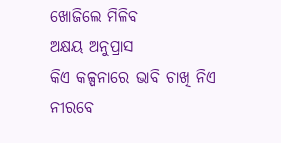ଖୋଜିଲେ ମିଳିବ
ଅକ୍ଷୟ ଅନୁପ୍ରାସ
କିଏ କଳ୍ପନାରେ ଭାବି ଚାଖି ନିଏ
ନୀରବେ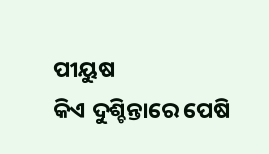ପୀୟୁଷ
କିଏ ଦୁଶ୍ଚିନ୍ତାରେ ପେଷି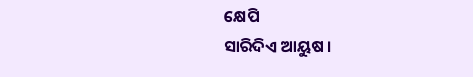କ୍ଷେପି
ସାରିଦିଏ ଆୟୁଷ ।